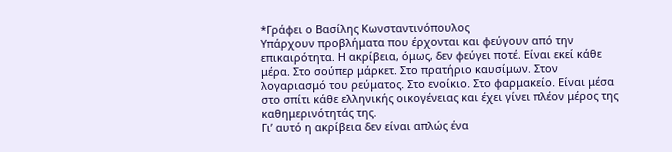*Γράφει ο Βασίλης Κωνσταντινόπουλος
Υπάρχουν προβλήματα που έρχονται και φεύγουν από την επικαιρότητα. Η ακρίβεια, όμως, δεν φεύγει ποτέ. Είναι εκεί κάθε μέρα. Στο σούπερ μάρκετ. Στο πρατήριο καυσίμων. Στον λογαριασμό του ρεύματος. Στο ενοίκιο. Στο φαρμακείο. Είναι μέσα στο σπίτι κάθε ελληνικής οικογένειας και έχει γίνει πλέον μέρος της καθημερινότητάς της.
Γι’ αυτό η ακρίβεια δεν είναι απλώς ένα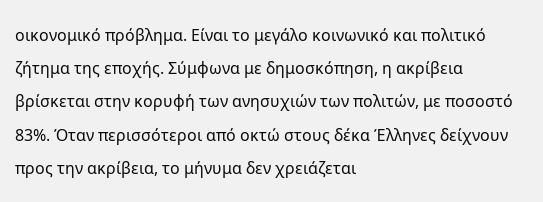οικονομικό πρόβλημα. Είναι το μεγάλο κοινωνικό και πολιτικό ζήτημα της εποχής. Σύμφωνα με δημοσκόπηση, η ακρίβεια βρίσκεται στην κορυφή των ανησυχιών των πολιτών, με ποσοστό 83%. Όταν περισσότεροι από οκτώ στους δέκα Έλληνες δείχνουν προς την ακρίβεια, το μήνυμα δεν χρειάζεται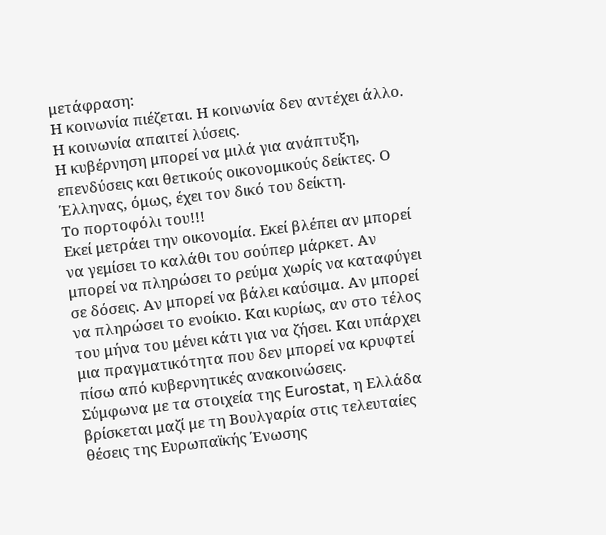μετάφραση:
Η κοινωνία πιέζεται. Η κοινωνία δεν αντέχει άλλο. Η κοινωνία απαιτεί λύσεις.
Η κυβέρνηση μπορεί να μιλά για ανάπτυξη, επενδύσεις και θετικούς οικονομικούς δείκτες. Ο Έλληνας, όμως, έχει τον δικό του δείκτη.
Το πορτοφόλι του!!!
Εκεί μετράει την οικονομία. Εκεί βλέπει αν μπορεί να γεμίσει το καλάθι του σούπερ μάρκετ. Αν μπορεί να πληρώσει το ρεύμα χωρίς να καταφύγει σε δόσεις. Αν μπορεί να βάλει καύσιμα. Αν μπορεί να πληρώσει το ενοίκιο. Και κυρίως, αν στο τέλος του μήνα του μένει κάτι για να ζήσει. Και υπάρχει μια πραγματικότητα που δεν μπορεί να κρυφτεί πίσω από κυβερνητικές ανακοινώσεις.
Σύμφωνα με τα στοιχεία της Eurostat, η Ελλάδα βρίσκεται μαζί με τη Βουλγαρία στις τελευταίες θέσεις της Ευρωπαϊκής Ένωσης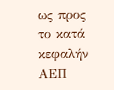ως προς το κατά κεφαλήν ΑΕΠ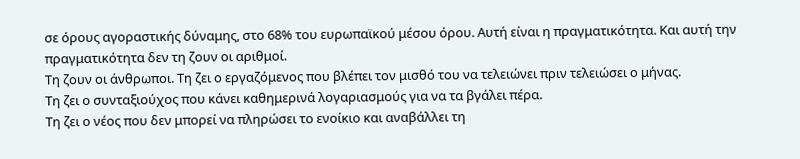σε όρους αγοραστικής δύναμης, στο 68% του ευρωπαϊκού μέσου όρου. Αυτή είναι η πραγματικότητα. Και αυτή την πραγματικότητα δεν τη ζουν οι αριθμοί.
Τη ζουν οι άνθρωποι. Τη ζει ο εργαζόμενος που βλέπει τον μισθό του να τελειώνει πριν τελειώσει ο μήνας.
Τη ζει ο συνταξιούχος που κάνει καθημερινά λογαριασμούς για να τα βγάλει πέρα.
Τη ζει ο νέος που δεν μπορεί να πληρώσει το ενοίκιο και αναβάλλει τη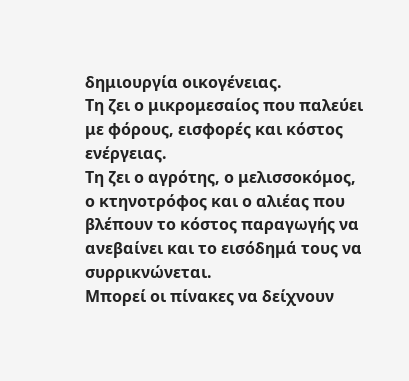δημιουργία οικογένειας.
Τη ζει ο μικρομεσαίος που παλεύει με φόρους, εισφορές και κόστος ενέργειας.
Τη ζει ο αγρότης, ο μελισσοκόμος, ο κτηνοτρόφος και ο αλιέας που βλέπουν το κόστος παραγωγής να ανεβαίνει και το εισόδημά τους να συρρικνώνεται.
Μπορεί οι πίνακες να δείχνουν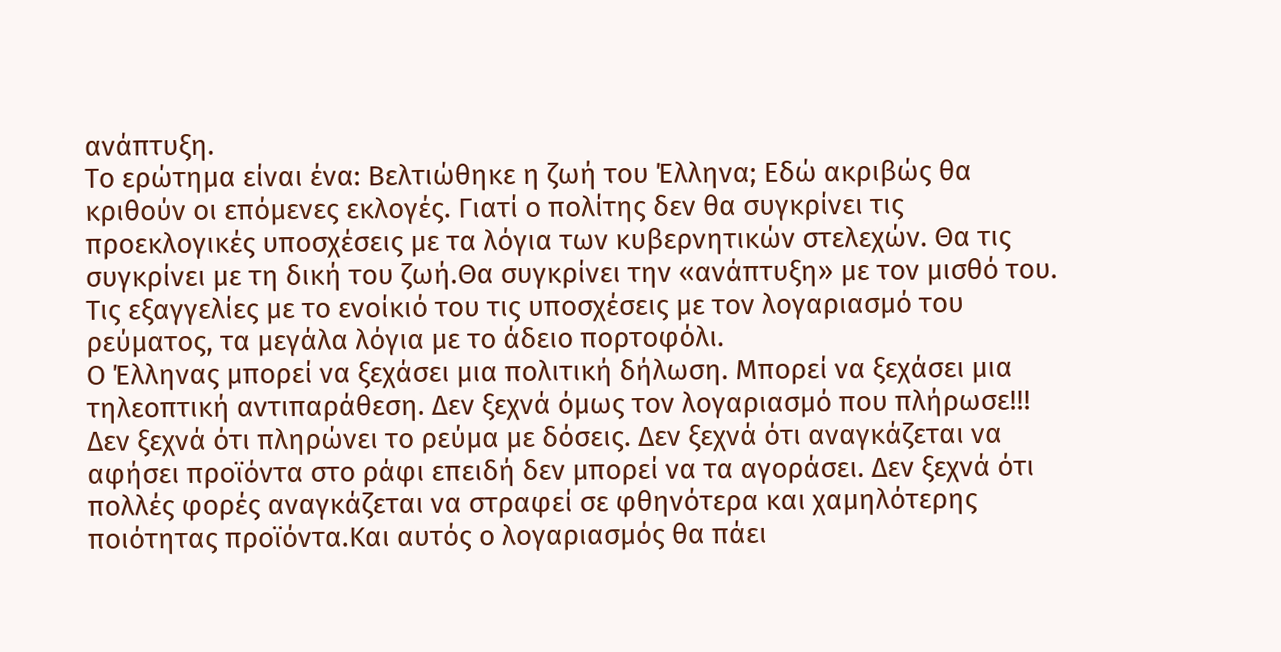ανάπτυξη.
Το ερώτημα είναι ένα: Βελτιώθηκε η ζωή του Έλληνα; Εδώ ακριβώς θα κριθούν οι επόμενες εκλογές. Γιατί ο πολίτης δεν θα συγκρίνει τις προεκλογικές υποσχέσεις με τα λόγια των κυβερνητικών στελεχών. Θα τις συγκρίνει με τη δική του ζωή.Θα συγκρίνει την «ανάπτυξη» με τον μισθό του. Τις εξαγγελίες με το ενοίκιό του τις υποσχέσεις με τον λογαριασμό του ρεύματος, τα μεγάλα λόγια με το άδειο πορτοφόλι.
Ο Έλληνας μπορεί να ξεχάσει μια πολιτική δήλωση. Μπορεί να ξεχάσει μια τηλεοπτική αντιπαράθεση. Δεν ξεχνά όμως τον λογαριασμό που πλήρωσε!!! Δεν ξεχνά ότι πληρώνει το ρεύμα με δόσεις. Δεν ξεχνά ότι αναγκάζεται να αφήσει προϊόντα στο ράφι επειδή δεν μπορεί να τα αγοράσει. Δεν ξεχνά ότι πολλές φορές αναγκάζεται να στραφεί σε φθηνότερα και χαμηλότερης ποιότητας προϊόντα.Και αυτός ο λογαριασμός θα πάει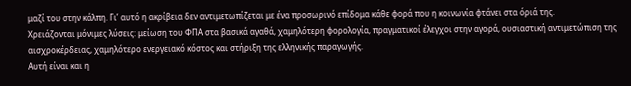μαζί του στην κάλπη. Γι’ αυτό η ακρίβεια δεν αντιμετωπίζεται με ένα προσωρινό επίδομα κάθε φορά που η κοινωνία φτάνει στα όριά της.
Χρειάζονται μόνιμες λύσεις: μείωση του ΦΠΑ στα βασικά αγαθά, χαμηλότερη φορολογία, πραγματικοί έλεγχοι στην αγορά, ουσιαστική αντιμετώπιση της αισχροκέρδειας, χαμηλότερο ενεργειακό κόστος και στήριξη της ελληνικής παραγωγής.
Αυτή είναι και η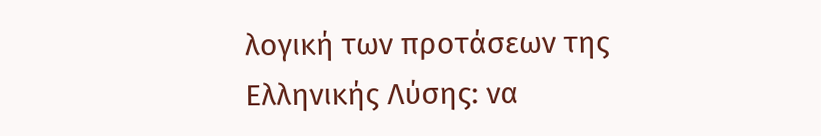λογική των προτάσεων της Ελληνικής Λύσης: να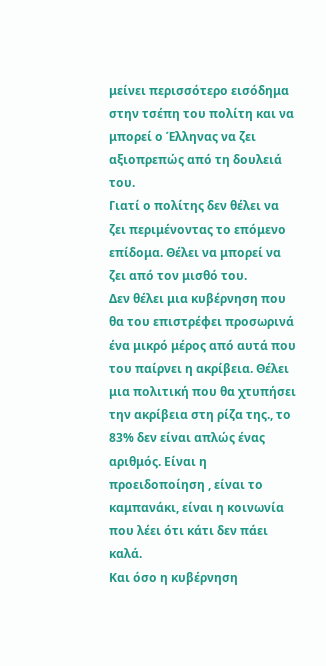μείνει περισσότερο εισόδημα στην τσέπη του πολίτη και να μπορεί ο Έλληνας να ζει αξιοπρεπώς από τη δουλειά του.
Γιατί ο πολίτης δεν θέλει να ζει περιμένοντας το επόμενο επίδομα. Θέλει να μπορεί να ζει από τον μισθό του.
Δεν θέλει μια κυβέρνηση που θα του επιστρέφει προσωρινά ένα μικρό μέρος από αυτά που του παίρνει η ακρίβεια. Θέλει μια πολιτική που θα χτυπήσει την ακρίβεια στη ρίζα της., το 83% δεν είναι απλώς ένας αριθμός. Είναι η προειδοποίηση , είναι το καμπανάκι, είναι η κοινωνία που λέει ότι κάτι δεν πάει καλά.
Και όσο η κυβέρνηση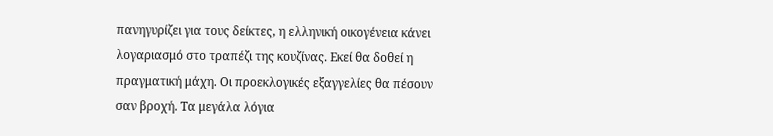πανηγυρίζει για τους δείκτες, η ελληνική οικογένεια κάνει λογαριασμό στο τραπέζι της κουζίνας. Εκεί θα δοθεί η πραγματική μάχη. Οι προεκλογικές εξαγγελίες θα πέσουν σαν βροχή. Τα μεγάλα λόγια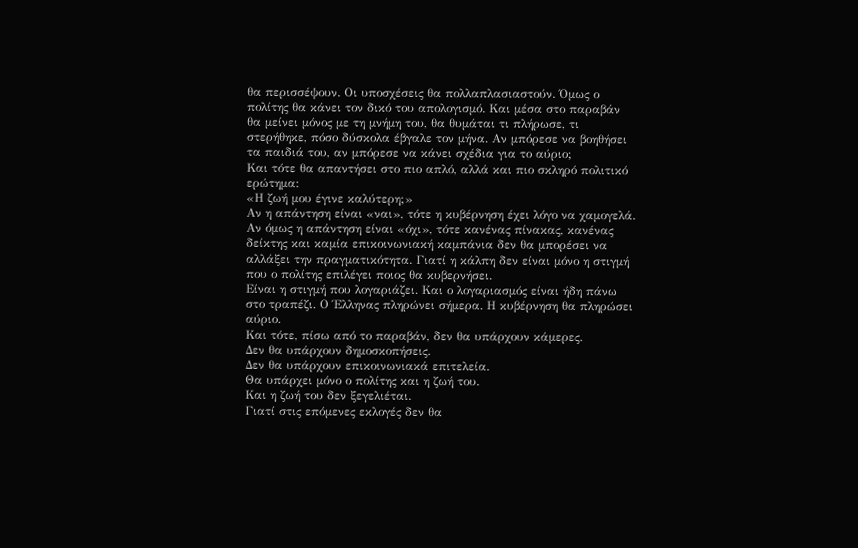θα περισσέψουν. Οι υποσχέσεις θα πολλαπλασιαστούν. Όμως ο πολίτης θα κάνει τον δικό του απολογισμό. Και μέσα στο παραβάν θα μείνει μόνος με τη μνήμη του, θα θυμάται τι πλήρωσε, τι στερήθηκε, πόσο δύσκολα έβγαλε τον μήνα. Αν μπόρεσε να βοηθήσει τα παιδιά του, αν μπόρεσε να κάνει σχέδια για το αύριο;
Και τότε θα απαντήσει στο πιο απλό, αλλά και πιο σκληρό πολιτικό ερώτημα:
«Η ζωή μου έγινε καλύτερη;»
Αν η απάντηση είναι «ναι», τότε η κυβέρνηση έχει λόγο να χαμογελά. Αν όμως η απάντηση είναι «όχι», τότε κανένας πίνακας, κανένας δείκτης και καμία επικοινωνιακή καμπάνια δεν θα μπορέσει να αλλάξει την πραγματικότητα. Γιατί η κάλπη δεν είναι μόνο η στιγμή που ο πολίτης επιλέγει ποιος θα κυβερνήσει.
Είναι η στιγμή που λογαριάζει. Και ο λογαριασμός είναι ήδη πάνω στο τραπέζι. Ο Έλληνας πληρώνει σήμερα. Η κυβέρνηση θα πληρώσει αύριο.
Και τότε, πίσω από το παραβάν, δεν θα υπάρχουν κάμερες.
Δεν θα υπάρχουν δημοσκοπήσεις.
Δεν θα υπάρχουν επικοινωνιακά επιτελεία.
Θα υπάρχει μόνο ο πολίτης και η ζωή του.
Και η ζωή του δεν ξεγελιέται.
Γιατί στις επόμενες εκλογές δεν θα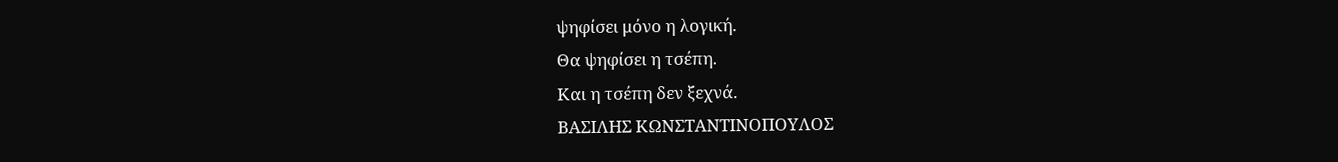ψηφίσει μόνο η λογική.
Θα ψηφίσει η τσέπη.
Και η τσέπη δεν ξεχνά.
ΒΑΣΙΛΗΣ ΚΩΝΣΤΑΝΤΙΝΟΠΟΥΛΟΣ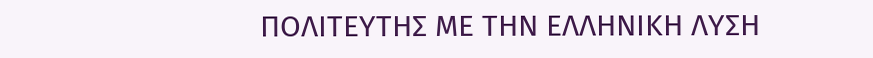ΠΟΛΙΤΕΥΤΗΣ ΜΕ ΤΗΝ ΕΛΛΗΝΙΚΗ ΛΥΣΗ